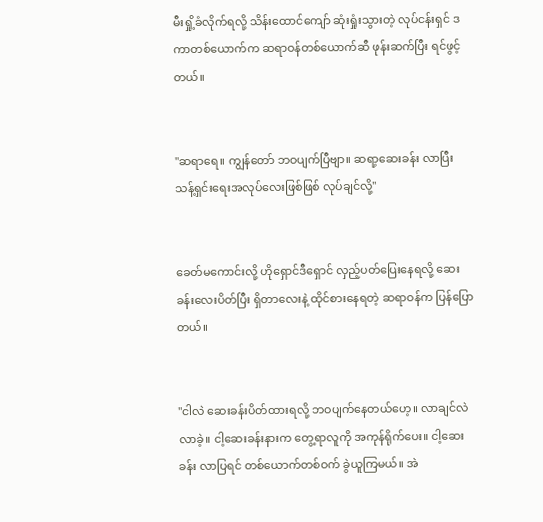မီးရှို့ခံလိုက်ရလို့ သိန်းထောင်ကျော် ဆုံးရှုံးသွားတဲ့ လုပ်ငန်းရှင် ဒကာတစ်ယောက်က ဆရာဝန်တစ်ယောက်ဆီ ဖုန်းဆက်ပြီး ရင်ဖွင့်တယ်။


"ဆရာရေ။ ကျွန်တော် ဘဝပျက်ပြီဗျာ။ ဆရာ့ဆေးခန်း လာပြီး သန့်ရှင်းရေးအလုပ်လေးဖြစ်ဖြစ် လုပ်ချင်လို့"


ခေတ်မကောင်းလို့ ဟိုရှောင်ဒီရှောင် လှည့်ပတ်ပြေးနေရလို့ ဆေးခန်းလေးပိတ်ပြီး ရှိတာလေးနဲ့ ထိုင်စားနေရတဲ့ ဆရာဝန်က ပြန်ပြောတယ်။


"ငါလဲ ဆေးခန်းပိတ်ထားရလို့ ဘဝပျက်နေတယ်ဟေ့။ လာချင်လဲ လာခဲ့။ ငါ့ဆေးခန်းနားက တွေ့ရာလူကို အကုန်ရိုက်ပေး။ ငါ့ဆေးခန်း လာပြရင် တစ်ယောက်တစ်ဝက် ခွဲယူကြမယ်။ အဲ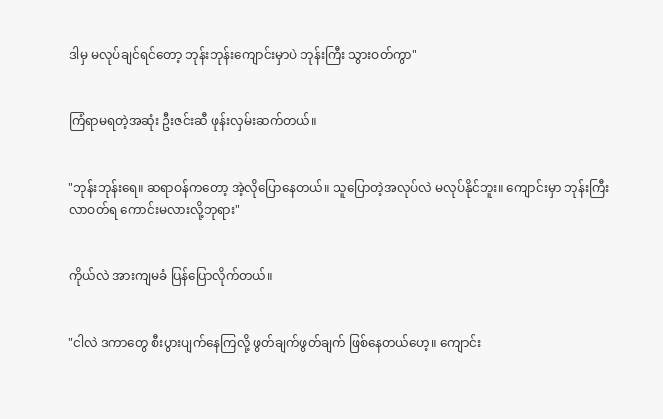ဒါမှ မလုပ်ချင်ရင်တော့ ဘုန်းဘုန်းကျောင်းမှာပဲ ဘုန်းကြီး သွားဝတ်ကွာ"


ကြံရာမရတဲ့အဆုံး ဦးဇင်းဆီ ဖုန်းလှမ်းဆက်တယ်။


"ဘုန်းဘုန်းရေ။ ဆရာဝန်ကတော့ အဲ့လိုပြောနေတယ်။ သူပြောတဲ့အလုပ်လဲ မလုပ်နိုင်ဘူး။ ကျောင်းမှာ ဘုန်းကြီးလာဝတ်ရ ကောင်းမလားလို့ဘုရား"


ကိုယ်လဲ အားကျမခံ ပြန်ပြောလိုက်တယ်။


"ငါလဲ ဒကာတွေ စီးပွားပျက်နေကြလို့ ဖွတ်ချက်ဖွတ်ချက် ဖြစ်နေတယ်ဟေ့။ ကျောင်း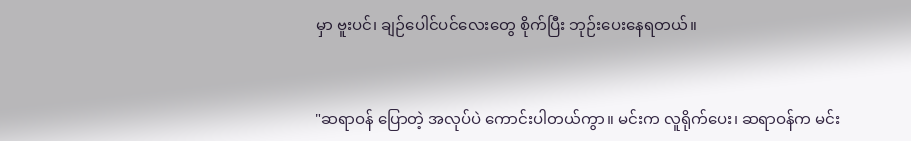မှာ ဗူးပင်၊ ချဉ်ပေါင်ပင်လေးတွေ စိုက်ပြီး ဘုဉ်းပေးနေရတယ်။


"ဆရာဝန် ပြောတဲ့ အလုပ်ပဲ ကောင်းပါတယ်ကွာ။ မင်းက လူရိုက်ပေး၊ ဆရာဝန်က မင်း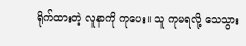ရိုက်ထားတဲ့ လူနာကို ကုပေး။ သူ ကုမရလို့ သေသွား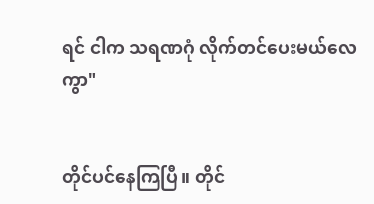ရင် ငါက သရဏဂုံ လိုက်တင်ပေးမယ်လေကွာ"


တိုင်ပင်နေကြပြီ။ တိုင်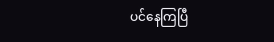ပင်နေကြပြီ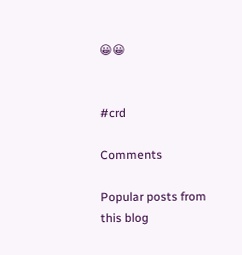😀😀


#crd

Comments

Popular posts from this blog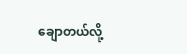ချောတယ်လို့